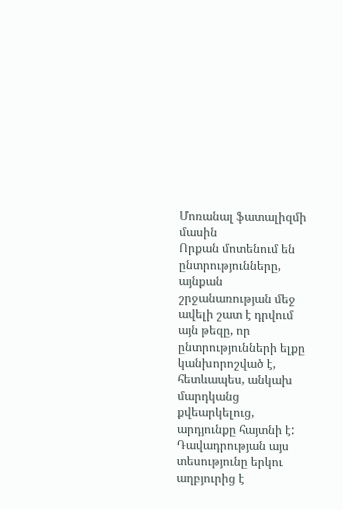Մոռանալ ֆատալիզմի մասին
Որքան մոտենում են ընտրությունները, այնքան շրջանառության մեջ ավելի շատ է դրվում այն թեզը, որ ընտրությունների ելքը կանխորոշված է, հետևապես, անկախ մարդկանց քվեարկելուց, արդյունքը հայտնի է: Դավադրության այս տեսությունը երկու աղբյուրից է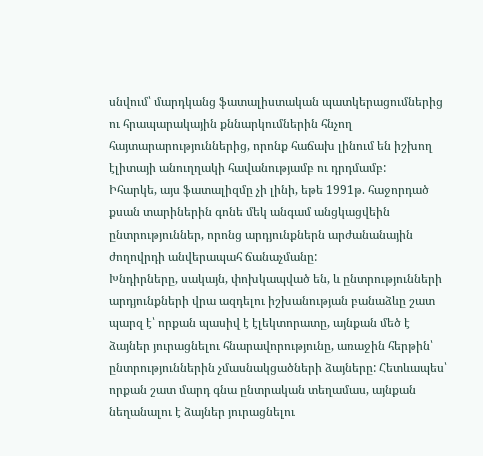սնվում՝ մարդկանց ֆատալիստական պատկերացումներից ու հրապարակային քննարկումներին հնչող հայտարարություններից, որոնք հաճախ լինում են իշխող էլիտայի անուղղակի հավանությամբ ու դրդմամբ:
Իհարկե, այս ֆատալիզմը չի լինի, եթե 1991թ. հաջորդած քսան տարիներին գոնե մեկ անգամ անցկացվեին ընտրություններ, որոնց արդյունքներն արժանանային ժողովրդի անվերապահ ճանաչմանը:
Խնդիրները, սակայն, փոխկապված են, և ընտրությունների արդյունքների վրա ազդելու իշխանության բանաձևը շատ պարզ է՝ որքան պասիվ է էլեկտորատը, այնքան մեծ է ձայներ յուրացնելու հնարավորությունը, առաջին հերթին՝ ընտրություններին չմասնակցածների ձայները: Հետևապես՝ որքան շատ մարդ գնա ընտրական տեղամաս, այնքան նեղանալու է ձայներ յուրացնելու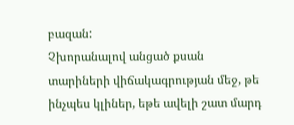բազան:
Չխորանալով անցած քսան տարիների վիճակագրության մեջ, թե ինչպես կլիներ, եթե ավելի շատ մարդ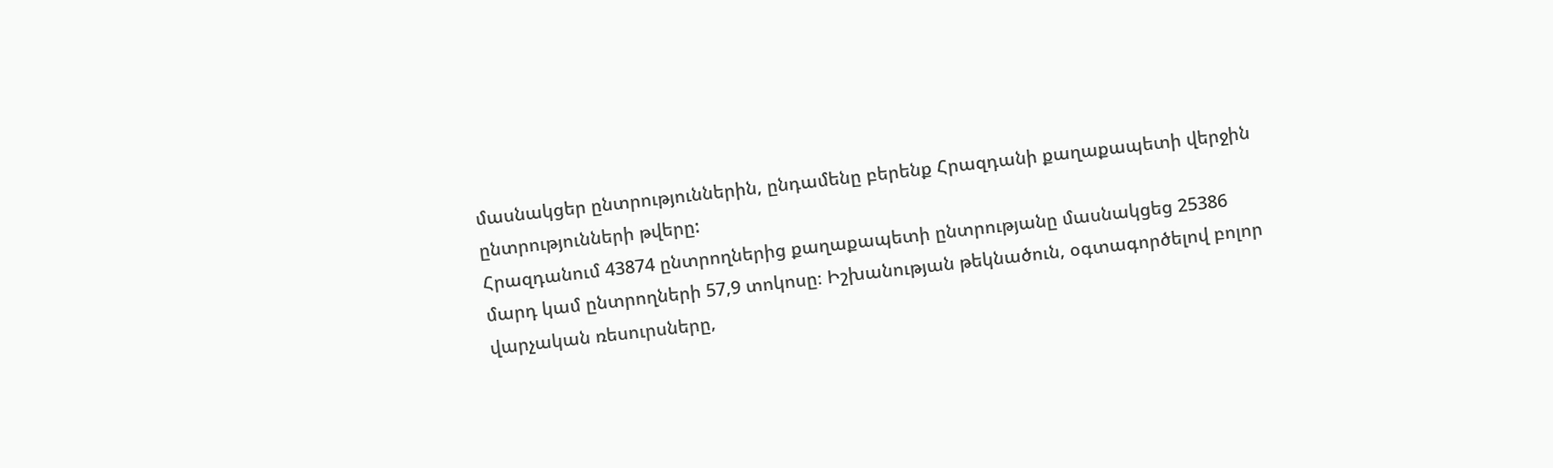մասնակցեր ընտրություններին, ընդամենը բերենք Հրազդանի քաղաքապետի վերջին ընտրությունների թվերը:
Հրազդանում 43874 ընտրողներից քաղաքապետի ընտրությանը մասնակցեց 25386 մարդ կամ ընտրողների 57,9 տոկոսը։ Իշխանության թեկնածուն, օգտագործելով բոլոր վարչական ռեսուրսները,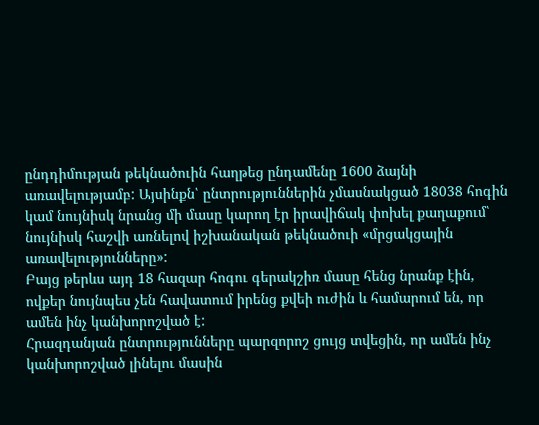ընդդիմության թեկնածուին հաղթեց ընդամենը 1600 ձայնի առավելությամբ: Այսինքն՝ ընտրություններին չմասնակցած 18038 հոգին կամ նույնիսկ նրանց մի մասը կարող էր իրավիճակ փոխել քաղաքում՝ նույնիսկ հաշվի առնելով իշխանական թեկնածուի «մրցակցային առավելությունները»:
Բայց թերևս այդ 18 հազար հոգու գերակշիռ մասը հենց նրանք էին, ովքեր նույնպես չեն հավատում իրենց քվեի ուժին և համարում են, որ ամեն ինչ կանխորոշված է:
Հրազդանյան ընտրությունները պարզորոշ ցույց տվեցին, որ ամեն ինչ կանխորոշված լինելու մասին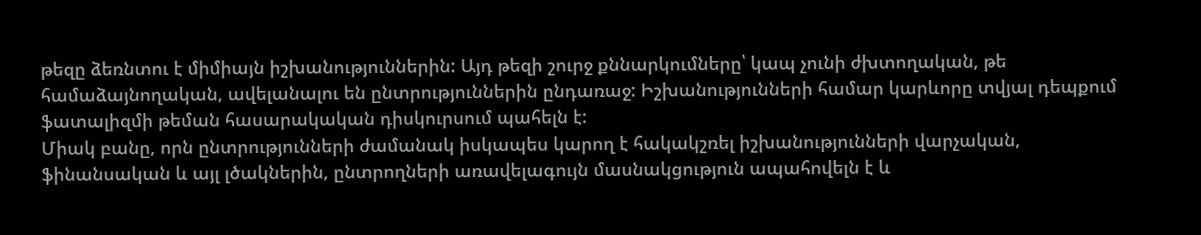թեզը ձեռնտու է միմիայն իշխանություններին: Այդ թեզի շուրջ քննարկումները՝ կապ չունի ժխտողական, թե համաձայնողական, ավելանալու են ընտրություններին ընդառաջ: Իշխանությունների համար կարևորը տվյալ դեպքում ֆատալիզմի թեման հասարակական դիսկուրսում պահելն է:
Միակ բանը, որն ընտրությունների ժամանակ իսկապես կարող է հակակշռել իշխանությունների վարչական, ֆինանսական և այլ լծակներին, ընտրողների առավելագույն մասնակցություն ապահովելն է և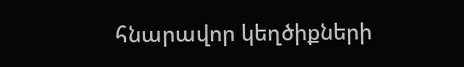հնարավոր կեղծիքների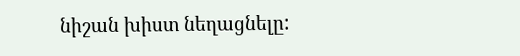նիշան խիստ նեղացնելը: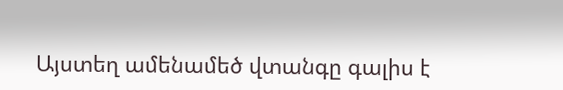Այստեղ ամենամեծ վտանգը գալիս է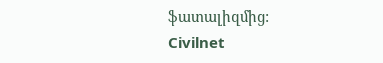ֆատալիզմից:
Civilnet